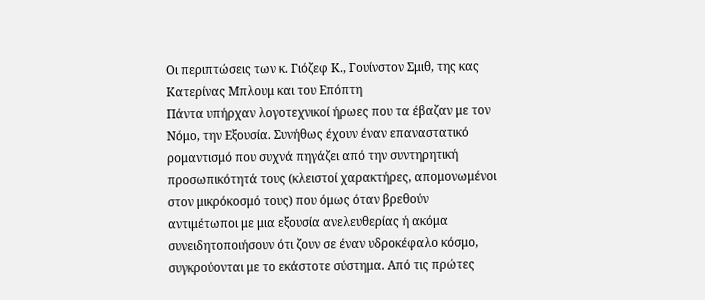Οι περιπτώσεις των κ. Γιόζεφ Κ., Γουίνστον Σμιθ, της κας Κατερίνας Μπλουμ και του Επόπτη
Πάντα υπήρχαν λογοτεχνικοί ήρωες που τα έβαζαν με τον Νόμο, την Εξουσία. Συνήθως έχουν έναν επαναστατικό ρομαντισμό που συχνά πηγάζει από την συντηρητική προσωπικότητά τους (κλειστοί χαρακτήρες, απομονωμένοι στον μικρόκοσμό τους) που όμως όταν βρεθούν αντιμέτωποι με μια εξουσία ανελευθερίας ή ακόμα συνειδητοποιήσουν ότι ζουν σε έναν υδροκέφαλο κόσμο, συγκρούονται με το εκάστοτε σύστημα. Από τις πρώτες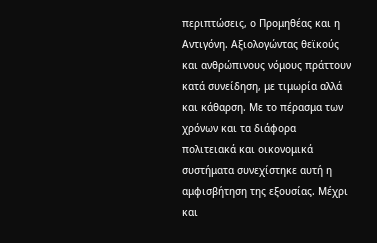περιπτώσεις, ο Προμηθέας και η Αντιγόνη. Αξιολογώντας θεϊκούς και ανθρώπινους νόμους πράττουν κατά συνείδηση, με τιμωρία αλλά και κάθαρση. Με το πέρασμα των χρόνων και τα διάφορα πολιτειακά και οικονομικά συστήματα συνεχίστηκε αυτή η αμφισβήτηση της εξουσίας. Μέχρι και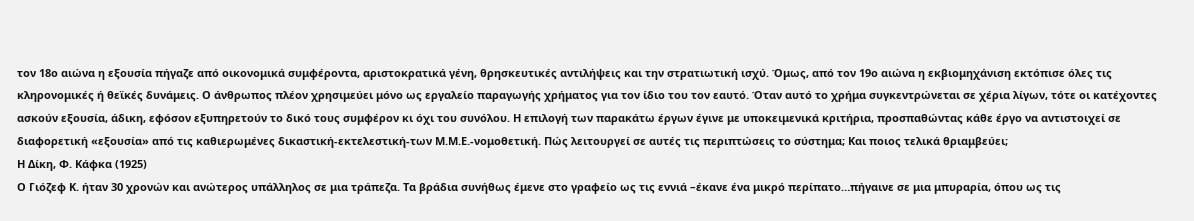τον 18ο αιώνα η εξουσία πήγαζε από οικονομικά συμφέροντα, αριστοκρατικά γένη, θρησκευτικές αντιλήψεις και την στρατιωτική ισχύ. Όμως, από τον 19ο αιώνα η εκβιομηχάνιση εκτόπισε όλες τις κληρονομικές ή θεϊκές δυνάμεις. Ο άνθρωπος πλέον χρησιμεύει μόνο ως εργαλείο παραγωγής χρήματος για τον ίδιο του τον εαυτό. Όταν αυτό το χρήμα συγκεντρώνεται σε χέρια λίγων, τότε οι κατέχοντες ασκούν εξουσία, άδικη, εφόσον εξυπηρετούν το δικό τους συμφέρον κι όχι του συνόλου. Η επιλογή των παρακάτω έργων έγινε με υποκειμενικά κριτήρια, προσπαθώντας κάθε έργο να αντιστοιχεί σε διαφορετική «εξουσία» από τις καθιερωμένες δικαστική-εκτελεστική-των Μ.Μ.Ε.-νομοθετική. Πώς λειτουργεί σε αυτές τις περιπτώσεις το σύστημα; Και ποιος τελικά θριαμβεύει;
Η Δίκη, Φ. Κάφκα (1925)
Ο Γιόζεφ Κ. ήταν 30 χρονών και ανώτερος υπάλληλος σε μια τράπεζα. Τα βράδια συνήθως έμενε στο γραφείο ως τις εννιά –έκανε ένα μικρό περίπατο…πήγαινε σε μια μπυραρία, όπου ως τις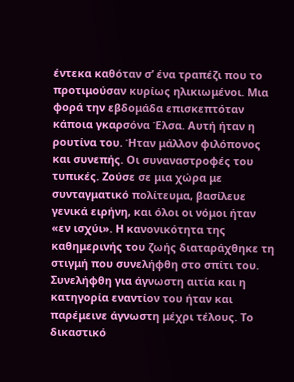έντεκα καθόταν σ’ ένα τραπέζι που το προτιμούσαν κυρίως ηλικιωμένοι. Μια φορά την εβδομάδα επισκεπτόταν κάποια γκαρσόνα Έλσα. Αυτή ήταν η ρουτίνα του. Ήταν μάλλον φιλόπονος και συνεπής. Οι συναναστροφές του τυπικές. Ζούσε σε μια χώρα με συνταγματικό πολίτευμα, βασίλευε γενικά ειρήνη, και όλοι οι νόμοι ήταν «εν ισχύι». Η κανονικότητα της καθημερινής του ζωής διαταράχθηκε τη στιγμή που συνελήφθη στο σπίτι του. Συνελήφθη για άγνωστη αιτία και η κατηγορία εναντίον του ήταν και παρέμεινε άγνωστη μέχρι τέλους. Το δικαστικό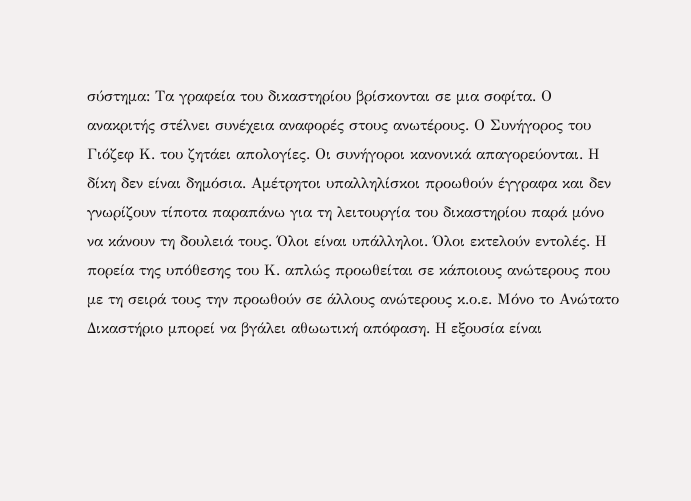σύστημα: Τα γραφεία του δικαστηρίου βρίσκονται σε μια σοφίτα. Ο ανακριτής στέλνει συνέχεια αναφορές στους ανωτέρους. Ο Συνήγορος του Γιόζεφ Κ. του ζητάει απολογίες. Οι συνήγοροι κανονικά απαγορεύονται. Η δίκη δεν είναι δημόσια. Αμέτρητοι υπαλληλίσκοι προωθούν έγγραφα και δεν γνωρίζουν τίποτα παραπάνω για τη λειτουργία του δικαστηρίου παρά μόνο να κάνουν τη δουλειά τους. Όλοι είναι υπάλληλοι. Όλοι εκτελούν εντολές. Η πορεία της υπόθεσης του Κ. απλώς προωθείται σε κάποιους ανώτερους που με τη σειρά τους την προωθούν σε άλλους ανώτερους κ.ο.ε. Μόνο το Ανώτατο Δικαστήριο μπορεί να βγάλει αθωωτική απόφαση. Η εξουσία είναι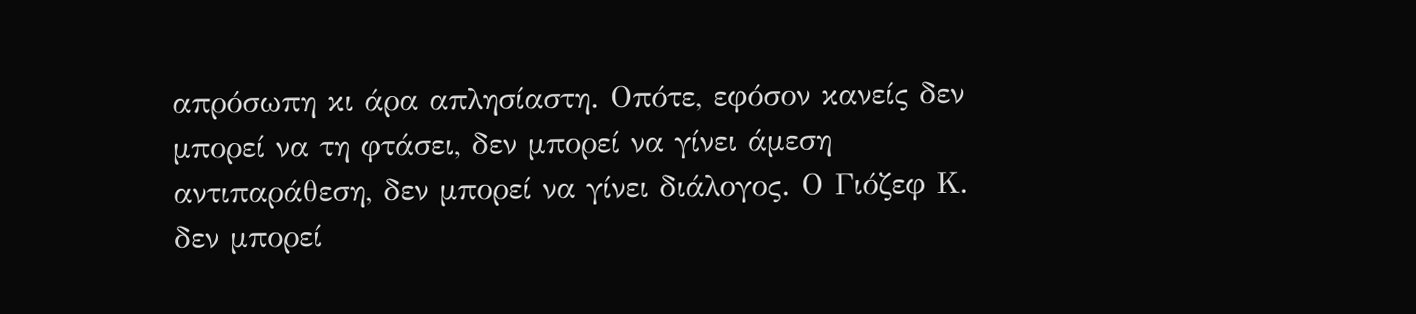απρόσωπη κι άρα απλησίαστη. Οπότε, εφόσον κανείς δεν μπορεί να τη φτάσει, δεν μπορεί να γίνει άμεση αντιπαράθεση, δεν μπορεί να γίνει διάλογος. Ο Γιόζεφ Κ. δεν μπορεί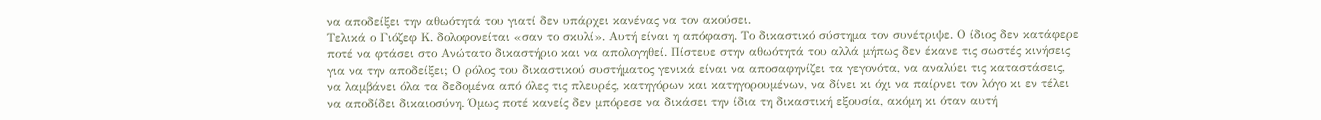να αποδείξει την αθωότητά του γιατί δεν υπάρχει κανένας να τον ακούσει.
Τελικά ο Γιόζεφ Κ. δολοφονείται «σαν το σκυλί». Αυτή είναι η απόφαση. Το δικαστικό σύστημα τον συνέτριψε. Ο ίδιος δεν κατάφερε ποτέ να φτάσει στο Ανώτατο δικαστήριο και να απολογηθεί. Πίστευε στην αθωότητά του αλλά μήπως δεν έκανε τις σωστές κινήσεις για να την αποδείξει; Ο ρόλος του δικαστικού συστήματος γενικά είναι να αποσαφηνίζει τα γεγονότα, να αναλύει τις καταστάσεις, να λαμβάνει όλα τα δεδομένα από όλες τις πλευρές, κατηγόρων και κατηγορουμένων, να δίνει κι όχι να παίρνει τον λόγο κι εν τέλει να αποδίδει δικαιοσύνη. Όμως ποτέ κανείς δεν μπόρεσε να δικάσει την ίδια τη δικαστική εξουσία, ακόμη κι όταν αυτή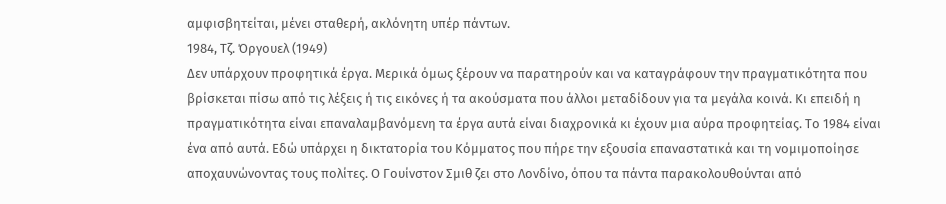αμφισβητείται, μένει σταθερή, ακλόνητη υπέρ πάντων.
1984, Τζ. Όργουελ (1949)
Δεν υπάρχουν προφητικά έργα. Μερικά όμως ξέρουν να παρατηρούν και να καταγράφουν την πραγματικότητα που βρίσκεται πίσω από τις λέξεις ή τις εικόνες ή τα ακούσματα που άλλοι μεταδίδουν για τα μεγάλα κοινά. Κι επειδή η πραγματικότητα είναι επαναλαμβανόμενη τα έργα αυτά είναι διαχρονικά κι έχουν μια αύρα προφητείας. Το 1984 είναι ένα από αυτά. Εδώ υπάρχει η δικτατορία του Κόμματος που πήρε την εξουσία επαναστατικά και τη νομιμοποίησε αποχαυνώνοντας τους πολίτες. Ο Γουίνστον Σμιθ ζει στο Λονδίνο, όπου τα πάντα παρακολουθούνται από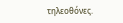τηλεοθόνες.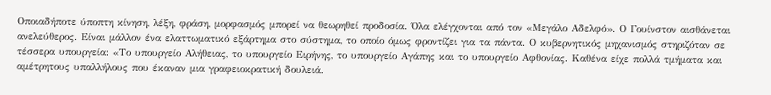Οποιαδήποτε ύποπτη κίνηση, λέξη, φράση, μορφασμός μπορεί να θεωρηθεί προδοσία. Όλα ελέγχονται από τον «Μεγάλο Αδελφό». Ο Γουίνστον αισθάνεται ανελεύθερος. Είναι μάλλον ένα ελαττωματικό εξάρτημα στο σύστημα, το οποίο όμως φροντίζει για τα πάντα. Ο κυβερνητικός μηχανισμός στηριζόταν σε τέσσερα υπουργεία: «Το υπουργείο Αλήθειας, το υπουργείο Ειρήνης, το υπουργείο Αγάπης και το υπουργείο Αφθονίας. Καθένα είχε πολλά τμήματα και αμέτρητους υπαλλήλους που έκαναν μια γραφειοκρατική δουλειά.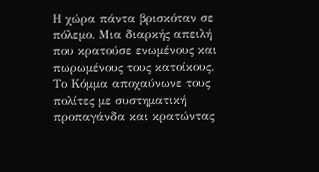Η χώρα πάντα βρισκόταν σε πόλεμο. Μια διαρκής απειλή που κρατούσε ενωμένους και πωρωμένους τους κατοίκους. Το Κόμμα αποχαύνωνε τους πολίτες με συστηματική προπαγάνδα και κρατώντας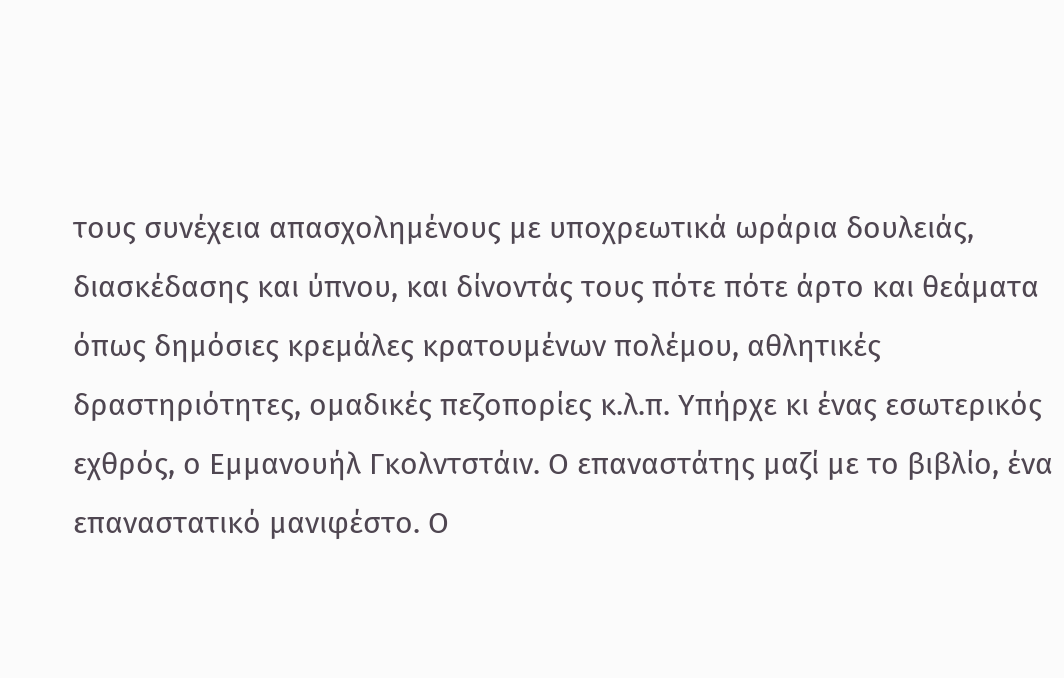τους συνέχεια απασχολημένους με υποχρεωτικά ωράρια δουλειάς, διασκέδασης και ύπνου, και δίνοντάς τους πότε πότε άρτο και θεάματα όπως δημόσιες κρεμάλες κρατουμένων πολέμου, αθλητικές δραστηριότητες, ομαδικές πεζοπορίες κ.λ.π. Υπήρχε κι ένας εσωτερικός εχθρός, ο Εμμανουήλ Γκολντστάιν. Ο επαναστάτης μαζί με το βιβλίο, ένα επαναστατικό μανιφέστο. Ο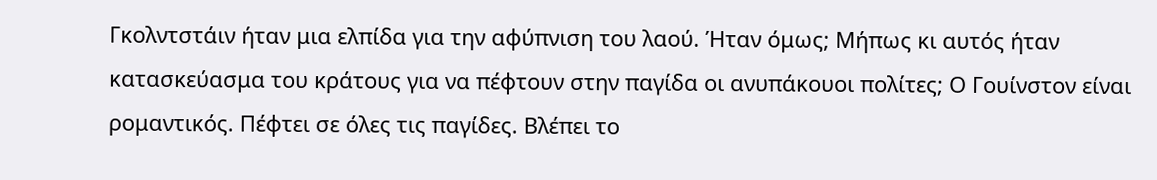Γκολντστάιν ήταν μια ελπίδα για την αφύπνιση του λαού. Ήταν όμως; Μήπως κι αυτός ήταν κατασκεύασμα του κράτους για να πέφτουν στην παγίδα οι ανυπάκουοι πολίτες; Ο Γουίνστον είναι ρομαντικός. Πέφτει σε όλες τις παγίδες. Βλέπει το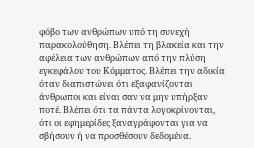φόβο των ανθρώπων υπό τη συνεχή παρακολούθηση. Βλέπει τη βλακεία και την αφέλεια των ανθρώπων από την πλύση εγκεφάλου του Κόμματος. Βλέπει την αδικία όταν διαπιστώνει ότι εξαφανίζονται άνθρωποι και είναι σαν να μην υπήρξαν ποτέ. Βλέπει ότι τα πάντα λογοκρίνονται, ότι οι εφημερίδες ξαναγράφονται για να σβήσουν ή να προσθέσουν δεδομένα.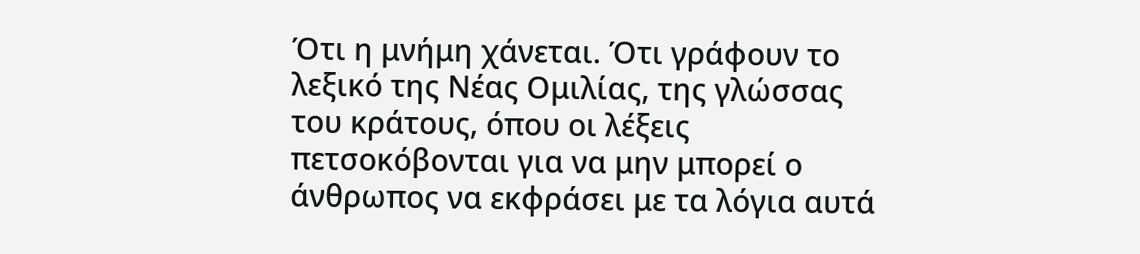Ότι η μνήμη χάνεται. Ότι γράφουν το λεξικό της Νέας Ομιλίας, της γλώσσας του κράτους, όπου οι λέξεις πετσοκόβονται για να μην μπορεί ο άνθρωπος να εκφράσει με τα λόγια αυτά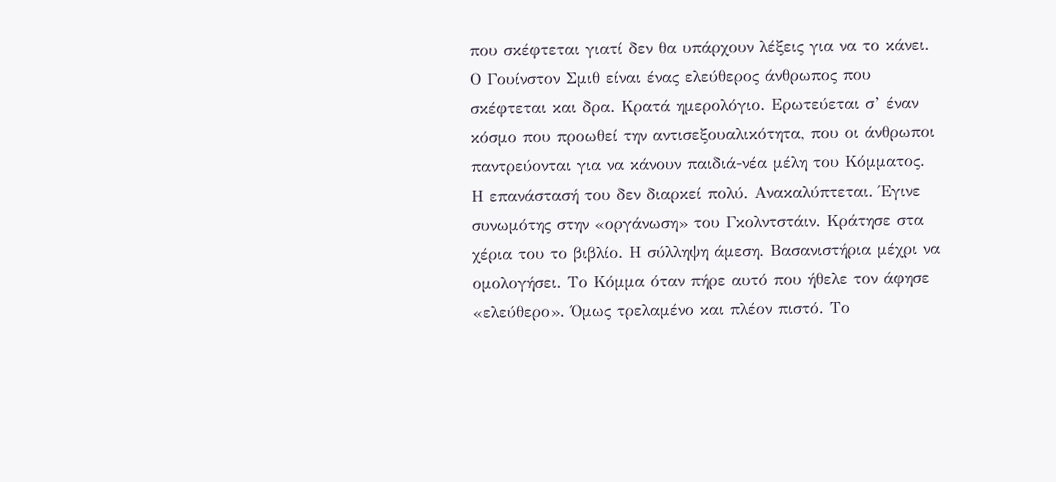που σκέφτεται γιατί δεν θα υπάρχουν λέξεις για να το κάνει. Ο Γουίνστον Σμιθ είναι ένας ελεύθερος άνθρωπος που σκέφτεται και δρα. Κρατά ημερολόγιο. Ερωτεύεται σ’ έναν κόσμο που προωθεί την αντισεξουαλικότητα, που οι άνθρωποι παντρεύονται για να κάνουν παιδιά-νέα μέλη του Κόμματος. Η επανάστασή του δεν διαρκεί πολύ. Ανακαλύπτεται. Έγινε συνωμότης στην «οργάνωση» του Γκολντστάιν. Κράτησε στα χέρια του το βιβλίο. Η σύλληψη άμεση. Βασανιστήρια μέχρι να ομολογήσει. Το Κόμμα όταν πήρε αυτό που ήθελε τον άφησε «ελεύθερο». Όμως τρελαμένο και πλέον πιστό. Το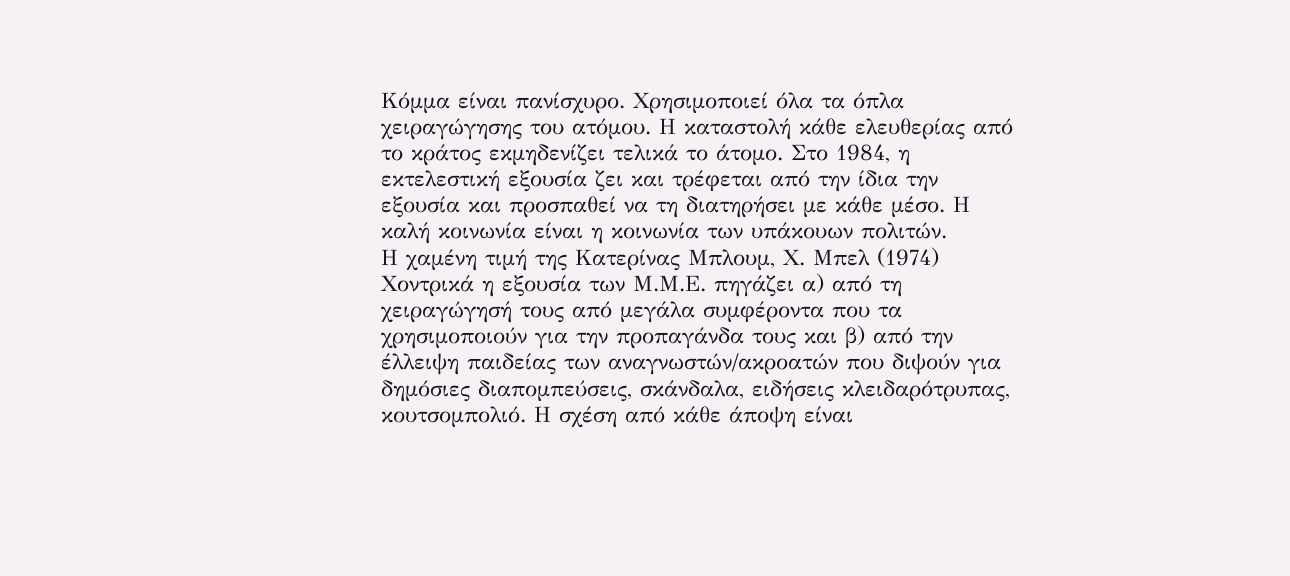Κόμμα είναι πανίσχυρο. Χρησιμοποιεί όλα τα όπλα χειραγώγησης του ατόμου. Η καταστολή κάθε ελευθερίας από το κράτος εκμηδενίζει τελικά το άτομο. Στο 1984, η εκτελεστική εξουσία ζει και τρέφεται από την ίδια την εξουσία και προσπαθεί να τη διατηρήσει με κάθε μέσο. Η καλή κοινωνία είναι η κοινωνία των υπάκουων πολιτών.
Η χαμένη τιμή της Κατερίνας Μπλουμ, Χ. Μπελ (1974)
Χοντρικά η εξουσία των Μ.Μ.Ε. πηγάζει α) από τη χειραγώγησή τους από μεγάλα συμφέροντα που τα χρησιμοποιούν για την προπαγάνδα τους και β) από την έλλειψη παιδείας των αναγνωστών/ακροατών που διψούν για δημόσιες διαπομπεύσεις, σκάνδαλα, ειδήσεις κλειδαρότρυπας, κουτσομπολιό. Η σχέση από κάθε άποψη είναι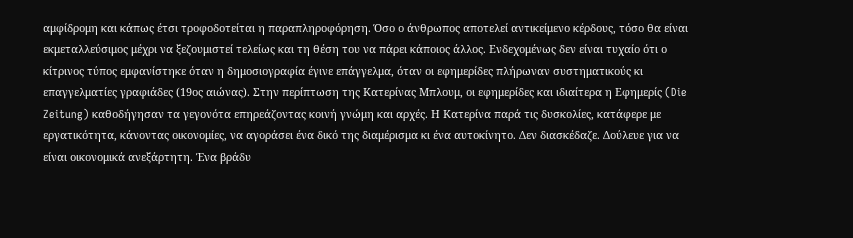αμφίδρομη και κάπως έτσι τροφοδοτείται η παραπληροφόρηση. Όσο ο άνθρωπος αποτελεί αντικείμενο κέρδους, τόσο θα είναι εκμεταλλεύσιμος μέχρι να ξεζουμιστεί τελείως και τη θέση του να πάρει κάποιος άλλος. Ενδεχομένως δεν είναι τυχαίο ότι ο κίτρινος τύπος εμφανίστηκε όταν η δημοσιογραφία έγινε επάγγελμα, όταν οι εφημερίδες πλήρωναν συστηματικούς κι επαγγελματίες γραφιάδες (19ος αιώνας). Στην περίπτωση της Κατερίνας Μπλουμ, οι εφημερίδες και ιδιαίτερα η Εφημερίς (Die Zeitung) καθοδήγησαν τα γεγονότα επηρεάζοντας κοινή γνώμη και αρχές. Η Κατερίνα παρά τις δυσκολίες, κατάφερε με εργατικότητα, κάνοντας οικονομίες, να αγοράσει ένα δικό της διαμέρισμα κι ένα αυτοκίνητο. Δεν διασκέδαζε. Δούλευε για να είναι οικονομικά ανεξάρτητη. Ένα βράδυ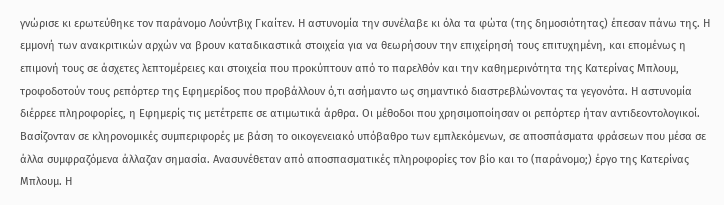γνώρισε κι ερωτεύθηκε τον παράνομο Λούντβιχ Γκαίτεν. Η αστυνομία την συνέλαβε κι όλα τα φώτα (της δημοσιότητας) έπεσαν πάνω της. Η εμμονή των ανακριτικών αρχών να βρουν καταδικαστικά στοιχεία για να θεωρήσουν την επιχείρησή τους επιτυχημένη, και επομένως η επιμονή τους σε άσχετες λεπτομέρειες και στοιχεία που προκύπτουν από το παρελθόν και την καθημερινότητα της Κατερίνας Μπλουμ, τροφοδοτούν τους ρεπόρτερ της Εφημερίδος που προβάλλουν ό,τι ασήμαντο ως σημαντικό διαστρεβλώνοντας τα γεγονότα. Η αστυνομία διέρρεε πληροφορίες, η Εφημερίς τις μετέτρεπε σε ατιμωτικά άρθρα. Οι μέθοδοι που χρησιμοποίησαν οι ρεπόρτερ ήταν αντιδεοντολογικοί. Βασίζονταν σε κληρονομικές συμπεριφορές με βάση το οικογενειακό υπόβαθρο των εμπλεκόμενων, σε αποσπάσματα φράσεων που μέσα σε άλλα συμφραζόμενα άλλαζαν σημασία. Ανασυνέθεταν από αποσπασματικές πληροφορίες τον βίο και το (παράνομο;) έργο της Κατερίνας Μπλουμ. Η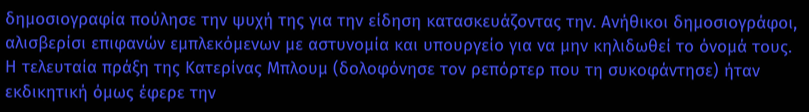δημοσιογραφία πούλησε την ψυχή της για την είδηση κατασκευάζοντας την. Ανήθικοι δημοσιογράφοι, αλισβερίσι επιφανών εμπλεκόμενων με αστυνομία και υπουργείο για να μην κηλιδωθεί το όνομά τους. Η τελευταία πράξη της Κατερίνας Μπλουμ (δολοφόνησε τον ρεπόρτερ που τη συκοφάντησε) ήταν εκδικητική όμως έφερε την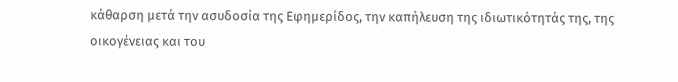κάθαρση μετά την ασυδοσία της Εφημερίδος, την καπήλευση της ιδιωτικότητάς της, της οικογένειας και του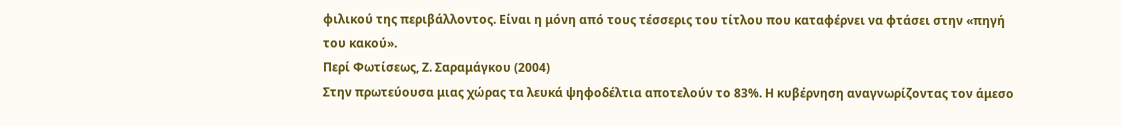φιλικού της περιβάλλοντος. Είναι η μόνη από τους τέσσερις του τίτλου που καταφέρνει να φτάσει στην «πηγή του κακού».
Περί Φωτίσεως, Ζ. Σαραμάγκου (2004)
Στην πρωτεύουσα μιας χώρας τα λευκά ψηφοδέλτια αποτελούν το 83%. Η κυβέρνηση αναγνωρίζοντας τον άμεσο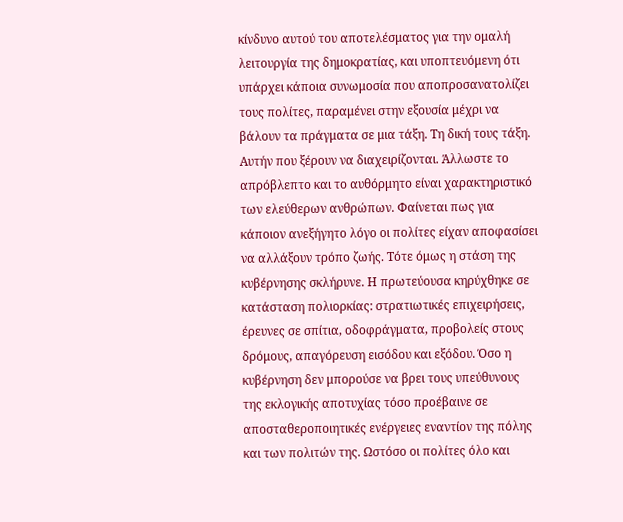κίνδυνο αυτού του αποτελέσματος για την ομαλή λειτουργία της δημοκρατίας, και υποπτευόμενη ότι υπάρχει κάποια συνωμοσία που αποπροσανατολίζει τους πολίτες, παραμένει στην εξουσία μέχρι να βάλουν τα πράγματα σε μια τάξη. Τη δική τους τάξη. Αυτήν που ξέρουν να διαχειρίζονται. Άλλωστε το απρόβλεπτο και το αυθόρμητο είναι χαρακτηριστικό των ελεύθερων ανθρώπων. Φαίνεται πως για κάποιον ανεξήγητο λόγο οι πολίτες είχαν αποφασίσει να αλλάξουν τρόπο ζωής. Τότε όμως η στάση της κυβέρνησης σκλήρυνε. Η πρωτεύουσα κηρύχθηκε σε κατάσταση πολιορκίας: στρατιωτικές επιχειρήσεις, έρευνες σε σπίτια, οδοφράγματα, προβολείς στους δρόμους, απαγόρευση εισόδου και εξόδου. Όσο η κυβέρνηση δεν μπορούσε να βρει τους υπεύθυνους της εκλογικής αποτυχίας τόσο προέβαινε σε αποσταθεροποιητικές ενέργειες εναντίον της πόλης και των πολιτών της. Ωστόσο οι πολίτες όλο και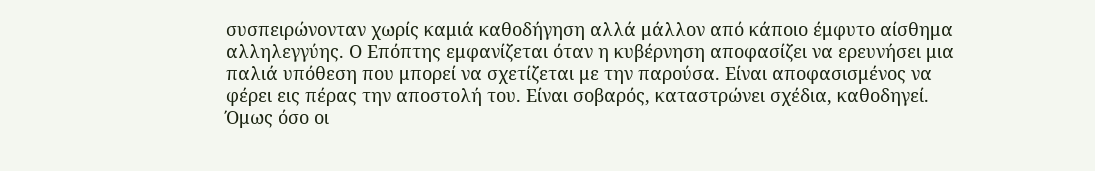συσπειρώνονταν χωρίς καμιά καθοδήγηση αλλά μάλλον από κάποιο έμφυτο αίσθημα αλληλεγγύης. Ο Επόπτης εμφανίζεται όταν η κυβέρνηση αποφασίζει να ερευνήσει μια παλιά υπόθεση που μπορεί να σχετίζεται με την παρούσα. Είναι αποφασισμένος να φέρει εις πέρας την αποστολή του. Είναι σοβαρός, καταστρώνει σχέδια, καθοδηγεί. Όμως όσο οι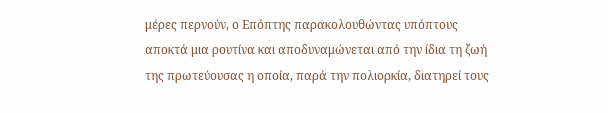μέρες περνούν, ο Επόπτης παρακολουθώντας υπόπτους αποκτά μια ρουτίνα και αποδυναμώνεται από την ίδια τη ζωή της πρωτεύουσας η οποία, παρά την πολιορκία, διατηρεί τους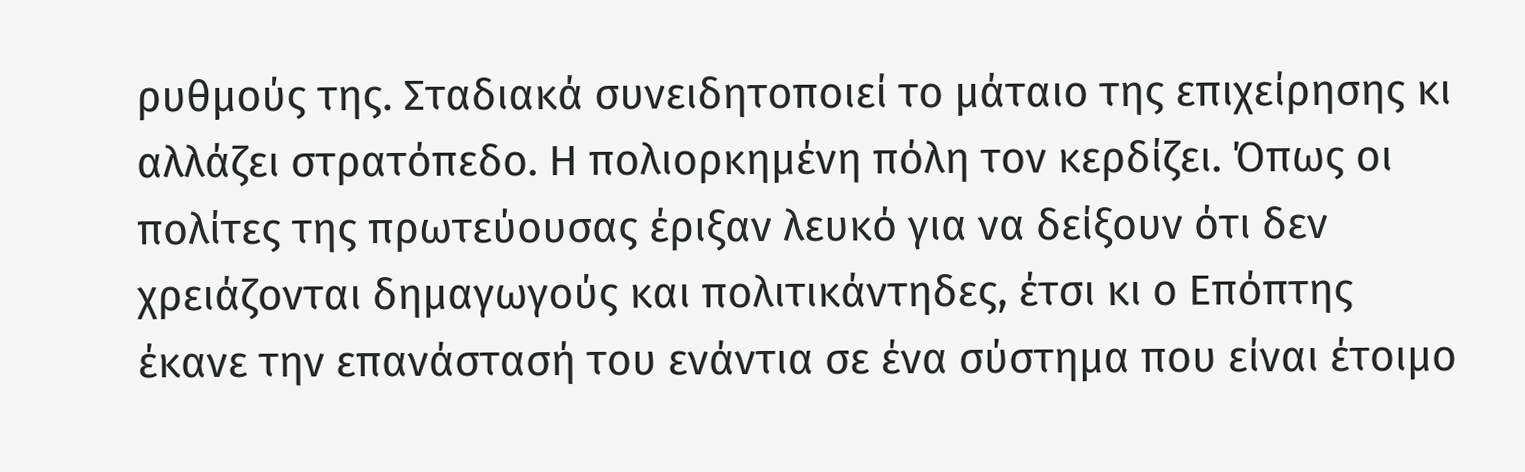ρυθμούς της. Σταδιακά συνειδητοποιεί το μάταιο της επιχείρησης κι αλλάζει στρατόπεδο. Η πολιορκημένη πόλη τον κερδίζει. Όπως οι πολίτες της πρωτεύουσας έριξαν λευκό για να δείξουν ότι δεν χρειάζονται δημαγωγούς και πολιτικάντηδες, έτσι κι ο Επόπτης έκανε την επανάστασή του ενάντια σε ένα σύστημα που είναι έτοιμο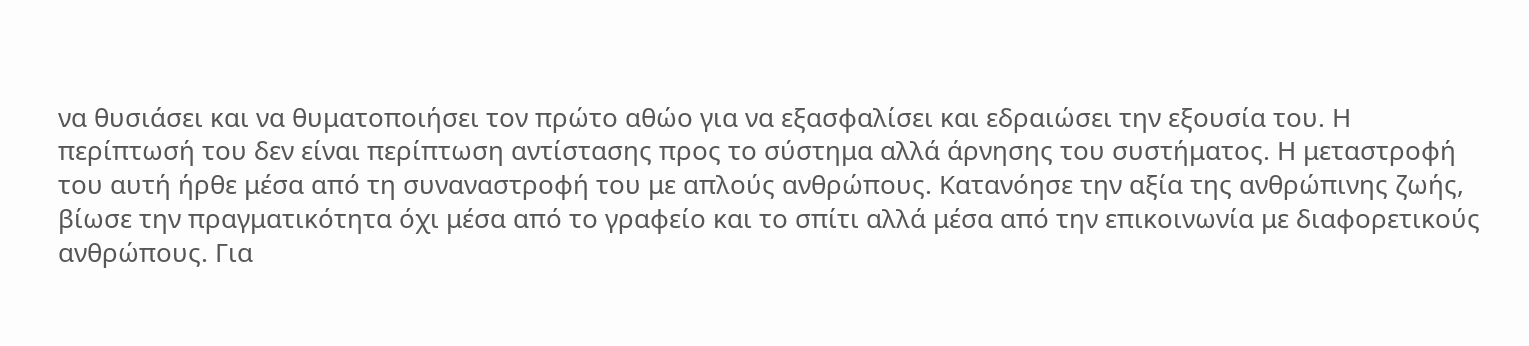να θυσιάσει και να θυματοποιήσει τον πρώτο αθώο για να εξασφαλίσει και εδραιώσει την εξουσία του. Η περίπτωσή του δεν είναι περίπτωση αντίστασης προς το σύστημα αλλά άρνησης του συστήματος. Η μεταστροφή του αυτή ήρθε μέσα από τη συναναστροφή του με απλούς ανθρώπους. Κατανόησε την αξία της ανθρώπινης ζωής, βίωσε την πραγματικότητα όχι μέσα από το γραφείο και το σπίτι αλλά μέσα από την επικοινωνία με διαφορετικούς ανθρώπους. Για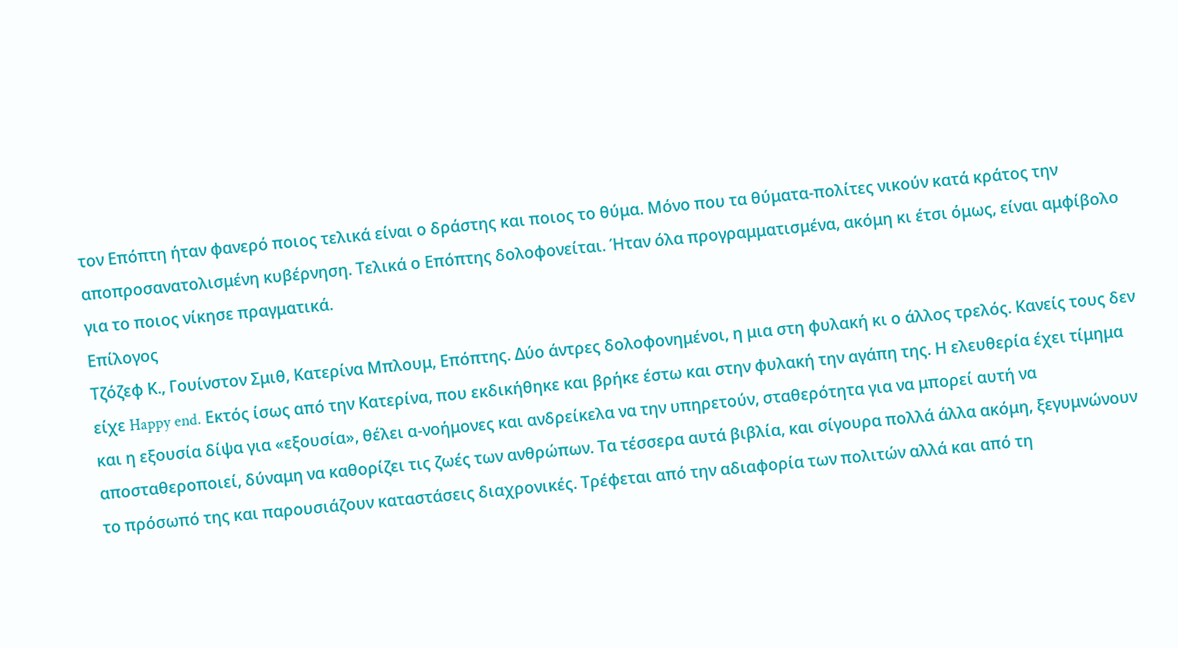τον Επόπτη ήταν φανερό ποιος τελικά είναι ο δράστης και ποιος το θύμα. Μόνο που τα θύματα-πολίτες νικούν κατά κράτος την αποπροσανατολισμένη κυβέρνηση. Τελικά ο Επόπτης δολοφονείται. Ήταν όλα προγραμματισμένα, ακόμη κι έτσι όμως, είναι αμφίβολο για το ποιος νίκησε πραγματικά.
Επίλογος
Τζόζεφ Κ., Γουίνστον Σμιθ, Κατερίνα Μπλουμ, Επόπτης. Δύο άντρες δολοφονημένοι, η μια στη φυλακή κι ο άλλος τρελός. Κανείς τους δεν είχε Happy end. Εκτός ίσως από την Κατερίνα, που εκδικήθηκε και βρήκε έστω και στην φυλακή την αγάπη της. Η ελευθερία έχει τίμημα και η εξουσία δίψα για «εξουσία», θέλει α-νοήμονες και ανδρείκελα να την υπηρετούν, σταθερότητα για να μπορεί αυτή να αποσταθεροποιεί, δύναμη να καθορίζει τις ζωές των ανθρώπων. Τα τέσσερα αυτά βιβλία, και σίγουρα πολλά άλλα ακόμη, ξεγυμνώνουν το πρόσωπό της και παρουσιάζουν καταστάσεις διαχρονικές. Τρέφεται από την αδιαφορία των πολιτών αλλά και από τη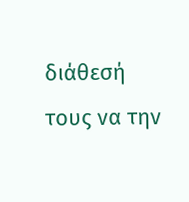διάθεσή τους να την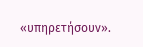«υπηρετήσουν».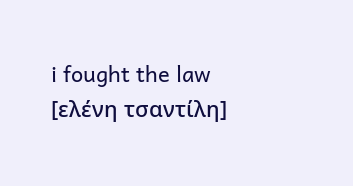i fought the law [ελένη τσαντίλη]